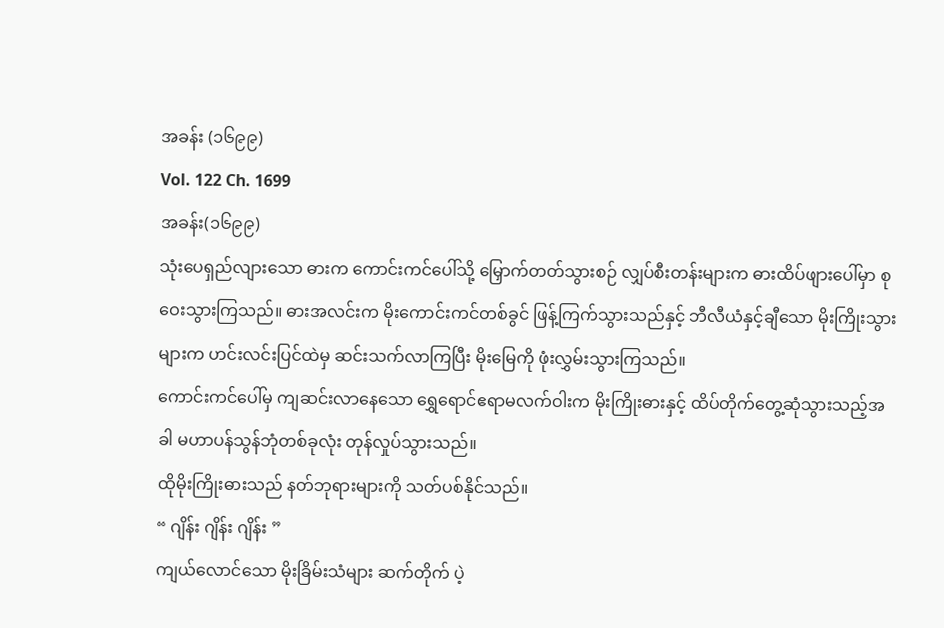အခန်း (၁၆၉၉)
Vol. 122 Ch. 1699
အခန်း(၁၆၉၉)
သုံးပေရှည်လျားသော ဓားက ကောင်းကင်ပေါ်သို့ မြှောက်တတ်သွားစဉ် လျှပ်စီးတန်းများက ဓားထိပ်ဖျားပေါ်မှာ စုဝေးသွားကြသည်။ ဓားအလင်းက မိုးကောင်းကင်တစ်ခွင် ဖြန့်ကြက်သွားသည်နှင့် ဘီလီယံနှင့်ချီသော မိုးကြိုးသွားများက ဟင်းလင်းပြင်ထဲမှ ဆင်းသက်လာကြပြီး မိုးမြေကို ဖုံးလွှမ်းသွားကြသည်။
ကောင်းကင်ပေါ်မှ ကျဆင်းလာနေသော ရွှေရောင်ဧရာမလက်ဝါးက မိုးကြိုးဓားနှင့် ထိပ်တိုက်တွေ့ဆုံသွားသည့်အခါ မဟာပန်သွန်ဘုံတစ်ခုလုံး တုန်လှုပ်သွားသည်။
ထိုမိုးကြိုးဓားသည် နတ်ဘုရားများကို သတ်ပစ်နိုင်သည်။
“ ဂျိန်း ဂျိန်း ဂျိန်း ”
ကျယ်လောင်သော မိုးခြိမ်းသံများ ဆက်တိုက် ပဲ့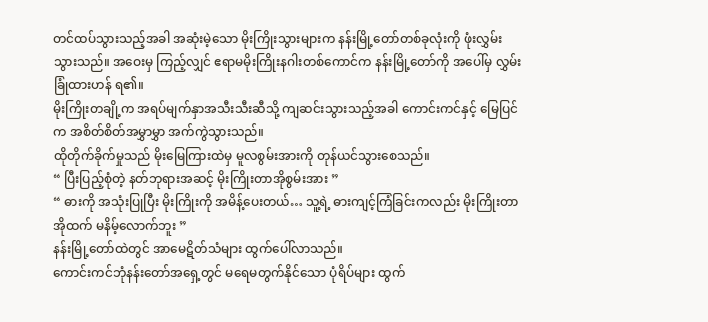တင်ထပ်သွားသည့်အခါ အဆုံးမဲ့သော မိုးကြိုးသွားများက နန်းမြို့တော်တစ်ခုလုံးကို ဖုံးလွှမ်းသွားသည်။ အဝေးမှ ကြည့်လျှင် ဧရာမမိုးကြိုးနဂါးတစ်ကောင်က နန်းမြို့တော်ကို အပေါ်မှ လွှမ်းခြုံထားဟန် ရ၏။
မိုးကြိုးတချို့က အရပ်မျက်နှာအသီးသီးဆီသို့ ကျဆင်းသွားသည့်အခါ ကောင်းကင်နှင့် မြေပြင်က အစိတ်စိတ်အမွှာမွှာ အက်ကွဲသွားသည်။
ထိုတိုက်ခိုက်မှုသည် မိုးမြေကြားထဲမှ မူလစွမ်းအားကို တုန်ယင်သွားစေသည်။
“ ပြီးပြည့်စုံတဲ့ နတ်ဘုရားအဆင့် မိုးကြိုးတာအိုစွမ်းအား ”
“ ဓားကို အသုံးပြုပြီး မိုးကြိုးကို အမိန့်ပေးတယ်… သူ့ရဲ့ ဓားကျင့်ကြံခြင်းကလည်း မိုးကြိုးတာအိုထက် မနိမ့်လောက်ဘူး ”
နန်းမြို့တော်ထဲတွင် အာမေဋိတ်သံများ ထွက်ပေါ်လာသည်။
ကောင်းကင်ဘုံနန်းတော်အရှေ့တွင် မရေမတွက်နိုင်သော ပုံရိပ်များ ထွက်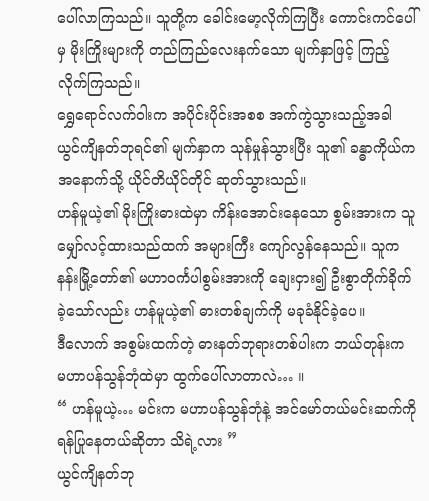ပေါ်လာကြသည်။ သူတို့က ခေါင်းမော့လိုက်ကြပြီး ကောင်းကင်ပေါ်မှ မိုးကြိုးများကို တည်ကြည်လေးနက်သော မျက်နှာဖြင့် ကြည့်လိုက်ကြသည်။
ရွှေရောင်လက်ဝါးက အပိုင်းပိုင်းအစစ အက်ကွဲသွားသည့်အခါ ယွင်ကျိနတ်ဘုရင်၏ မျက်နှာက သုန်မှုန်သွားပြီး သူ၏ ခန္ဓာကိုယ်က အနောက်သို့ ယိုင်တိယိုင်တိုင် ဆုတ်သွားသည်။
ဟန်မူယဲ့၏ မိုးကြိုးဓားထဲမှာ ကိန်းအောင်းနေသော စွမ်းအားက သူမျှော်လင့်ထားသည်ထက် အများကြီး ကျော်လွန်နေသည်။ သူက နန်းမြို့တော်၏ မဟာဝင်္ကပါစွမ်းအားကို ချေးငှား၍ ဦးစွာတိုက်ခိုက်ခဲ့သော်လည်း ဟန်မူယဲ့၏ ဓားတစ်ချက်ကို မခုခံနိုင်ခဲ့ပေ။
ဒီလောက် အစွမ်းထက်တဲ့ ဓားနတ်ဘုရားတစ်ပါးက ဘယ်တုန်းက မဟာပန်သွန်ဘုံထဲမှာ ထွက်ပေါ်လာတာလဲ… ။
“ ဟန်မူယဲ့… မင်းက မဟာပန်သွန်ဘုံနဲ့ အင်မော်တယ်မင်းဆက်ကို ရန်ပြုနေတယ်ဆိုတာ သိရဲ့လား ”
ယွင်ကျိနတ်ဘု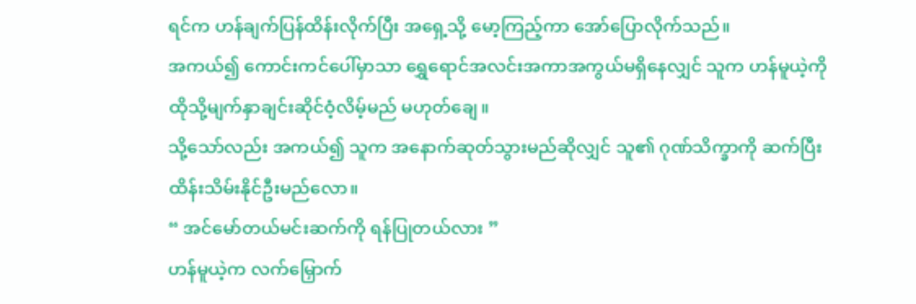ရင်က ဟန်ချက်ပြန်ထိန်းလိုက်ပြီး အရှေ့သို့ မော့ကြည့်ကာ အော်ပြောလိုက်သည်။
အကယ်၍ ကောင်းကင်ပေါ်မှာသာ ရွှေရောင်အလင်းအကာအကွယ်မရှိနေလျှင် သူက ဟန်မူယဲ့ကို ထိုသို့မျက်နှာချင်းဆိုင်ဝံ့လိမ့်မည် မဟုတ်ချေ။
သို့သော်လည်း အကယ်၍ သူက အနောက်ဆုတ်သွားမည်ဆိုလျှင် သူ၏ ဂုဏ်သိက္ခာကို ဆက်ပြီး ထိန်းသိမ်းနိုင်ဦးမည်လော။
“ အင်မော်တယ်မင်းဆက်ကို ရန်ပြုတယ်လား ”
ဟန်မူယဲ့က လက်မြှောက်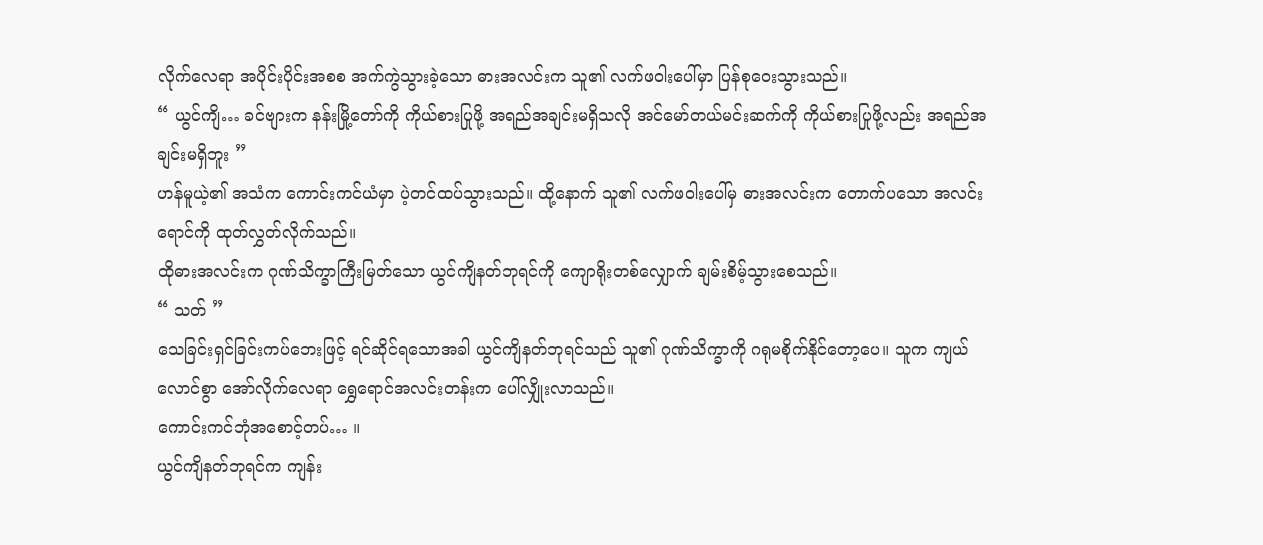လိုက်လေရာ အပိုင်းပိုင်းအစစ အက်ကွဲသွားခဲ့သော ဓားအလင်းက သူ၏ လက်ဖဝါးပေါ်မှာ ပြန်စုဝေးသွားသည်။
“ ယွင်ကျိ… ခင်ဗျားက နန်းမြို့တော်ကို ကိုယ်စားပြုဖို့ အရည်အချင်းမရှိသလို အင်မော်တယ်မင်းဆက်ကို ကိုယ်စားပြုဖို့လည်း အရည်အချင်းမရှိဘူး ”
ဟန်မူယဲ့၏ အသံက ကောင်းကင်ယံမှာ ပဲ့တင်ထပ်သွားသည်။ ထို့နောက် သူ၏ လက်ဖဝါးပေါ်မှ ဓားအလင်းက တောက်ပသော အလင်းရောင်ကို ထုတ်လွှတ်လိုက်သည်။
ထိုဓားအလင်းက ဂုဏ်သိက္ခာကြီးမြတ်သော ယွင်ကျိနတ်ဘုရင်ကို ကျောရိုးတစ်လျှောက် ချမ်းစိမ့်သွားစေသည်။
“ သတ် ”
သေခြင်းရှင်ခြင်းကပ်ဘေးဖြင့် ရင်ဆိုင်ရသောအခါ ယွင်ကျိနတ်ဘုရင်သည် သူ၏ ဂုဏ်သိက္ခာကို ဂရုမစိုက်နိုင်တော့ပေ။ သူက ကျယ်လောင်စွာ အော်လိုက်လေရာ ရွှေရောင်အလင်းတန်းက ပေါ်လျှိုးလာသည်။
ကောင်းကင်ဘုံအစောင့်တပ်… ။
ယွင်ကျိနတ်ဘုရင်က ကျန်း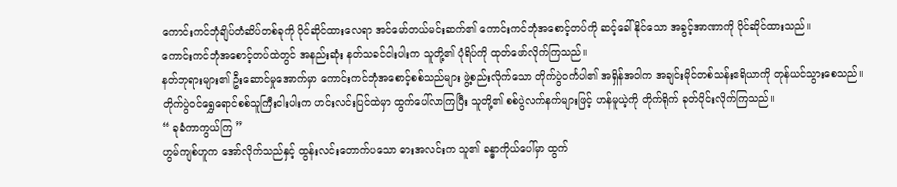ကောင်းကင်ဘုံချိပ်တံဆိပ်တစ်ခုကို ပိုင်ဆိုင်ထားလေရာ အင်မော်တယ်မင်းဆက်၏ ကောင်းကင်ဘုံအစောင့်တပ်ကို ဆင့်ခေါ်နိုင်သော အခွင့်အာဏာကို ပိုင်ဆိုင်ထားသည်။
ကောင်းကင်ဘုံအစောင့်တပ်ထဲတွင် အနည်းဆုံး နတ်သခင်ငါးပါးက သူတို့၏ ပုံရိပ်ကို ထုတ်ဖော်လိုက်ကြသည်။
နတ်ဘုရားများ၏ ဦးဆောင်မှုအောက်မှာ ကောင်းကင်ဘုံအစောင့်စစ်သည်များ ဖွဲ့စည်းလိုက်သော တိုက်ပွဲဝင်္ကပါ၏ အရှိန်အဝါက အချင်းမိုင်တစ်သန်းဧရိယာကို တုန်ယင်သွားစေသည်။
တိုက်ပွဲဝင်ရွှေရောင်စစ်သူကြီးငါးပါးက ဟင်းလင်းပြင်ထဲမှာ ထွက်ပေါ်လာကြပြီး သူတို့၏ စစ်ပွဲလက်နက်များဖြင့် ဟန်မူယဲ့ကို တိုက်ရိုက် ခုတ်ပိုင်းလိုက်ကြသည်။
“ ခုခံကာကွယ်ကြ ”
ဟွမ်ကျစ်ဟူက အော်လိုက်သည်နှင့် ထွန်းလင်းတောက်ပသော ဓားအလင်းက သူ၏ ခန္ဓာကိုယ်ပေါ်မှာ ထွက်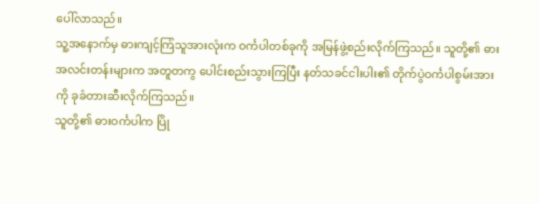ပေါ်လာသည်။
သူ့အနောက်မှ ဓားကျင့်ကြံသူအားလုံးက ဝင်္ကပါတစ်ခုကို အမြန်ဖွဲ့စည်းလိုက်ကြသည်။ သူတို့၏ ဓားအလင်းတန်းများက အတူတကွ ပေါင်းစည်းသွားကြပြီး နတ်သခင်ငါးပါး၏ တိုက်ပွဲဝင်္ကပါစွမ်းအားကို ခုခံတားဆီးလိုက်ကြသည်။
သူတို့၏ ဓားဝင်္ကပါက ပြို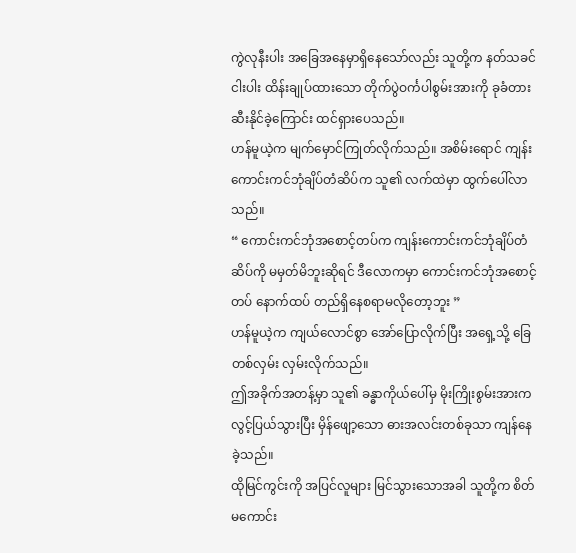ကွဲလုနီးပါး အခြေအနေမှာရှိနေသော်လည်း သူတို့က နတ်သခင်ငါးပါး ထိန်းချုပ်ထားသော တိုက်ပွဲဝင်္ကပါစွမ်းအားကို ခုခံတားဆီးနိုင်ခဲ့ကြောင်း ထင်ရှားပေသည်။
ဟန်မူယဲ့က မျက်မှောင်ကြုတ်လိုက်သည်။ အစိမ်းရောင် ကျန်းကောင်းကင်ဘုံချိပ်တံဆိပ်က သူ၏ လက်ထဲမှာ ထွက်ပေါ်လာသည်။
“ ကောင်းကင်ဘုံအစောင့်တပ်က ကျန်းကောင်းကင်ဘုံချိပ်တံဆိပ်ကို မမှတ်မိဘူးဆိုရင် ဒီလောကမှာ ကောင်းကင်ဘုံအစောင့်တပ် နောက်ထပ် တည်ရှိနေစရာမလိုတော့ဘူး ”
ဟန်မူယဲ့က ကျယ်လောင်စွာ အော်ပြောလိုက်ပြီး အရှေ့သို့ ခြေတစ်လှမ်း လှမ်းလိုက်သည်။
ဤအခိုက်အတန့်မှာ သူ၏ ခန္ဓာကိုယ်ပေါ်မှ မိုးကြိုးစွမ်းအားက လွင့်ပြယ်သွားပြီး မှိန်ဖျော့သော ဓားအလင်းတစ်ခုသာ ကျန်နေခဲ့သည်။
ထိုမြင်ကွင်းကို အပြင်လူများ မြင်သွားသောအခါ သူတို့က စိတ်မကောင်း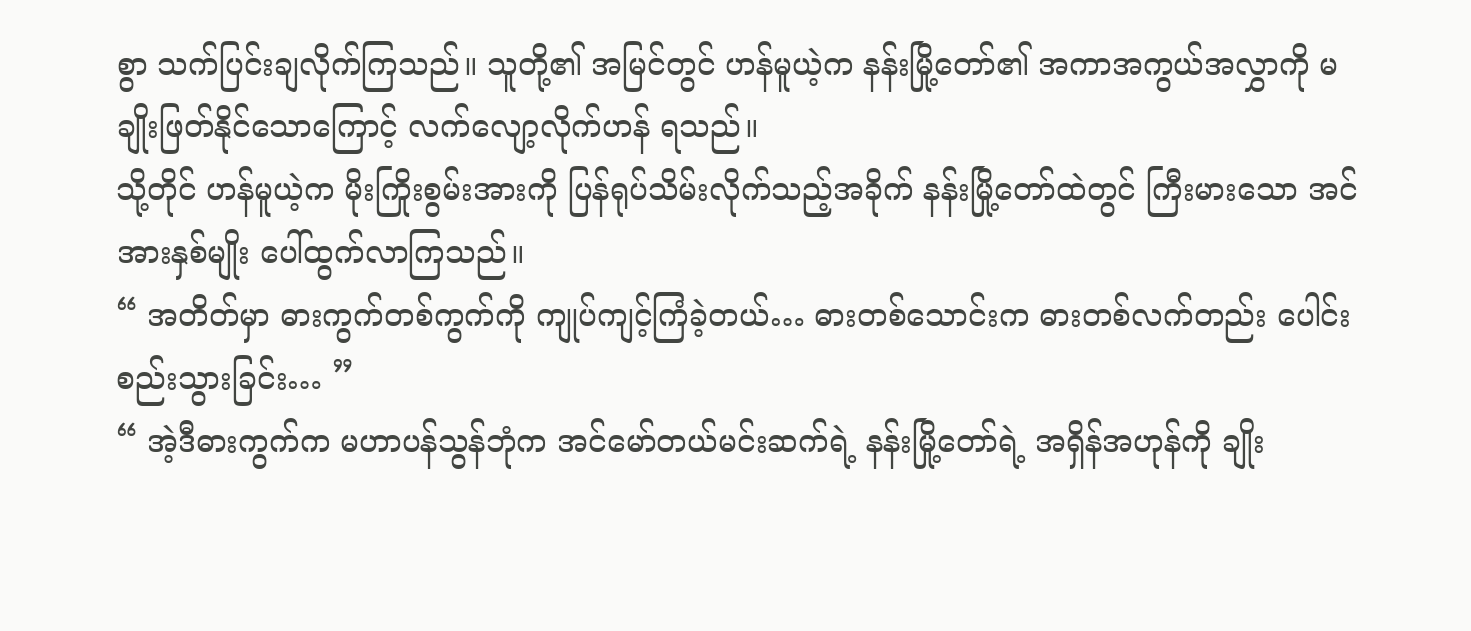စွာ သက်ပြင်းချလိုက်ကြသည်။ သူတို့၏ အမြင်တွင် ဟန်မူယဲ့က နန်းမြို့တော်၏ အကာအကွယ်အလွှာကို မချိုးဖြတ်နိုင်သောကြောင့် လက်လျော့လိုက်ဟန် ရသည်။
သို့တိုင် ဟန်မူယဲ့က မိုးကြိုးစွမ်းအားကို ပြန်ရုပ်သိမ်းလိုက်သည့်အခိုက် နန်းမြို့တော်ထဲတွင် ကြီးမားသော အင်အားနှစ်မျိုး ပေါ်ထွက်လာကြသည်။
“ အတိတ်မှာ ဓားကွက်တစ်ကွက်ကို ကျုပ်ကျင့်ကြံခဲ့တယ်… ဓားတစ်သောင်းက ဓားတစ်လက်တည်း ပေါင်းစည်းသွားခြင်း… ”
“ အဲ့ဒီဓားကွက်က မဟာပန်သွန်ဘုံက အင်မော်တယ်မင်းဆက်ရဲ့ နန်းမြို့တော်ရဲ့ အရှိန်အဟုန်ကို ချိုး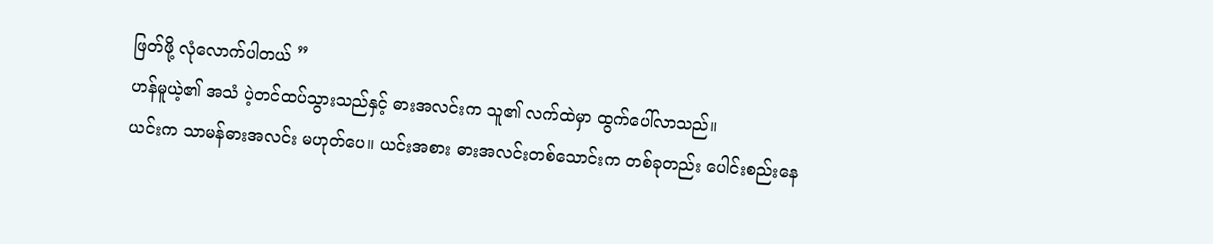ဖြတ်ဖို့ လုံလောက်ပါတယ် ”
ဟန်မူယဲ့၏ အသံ ပဲ့တင်ထပ်သွားသည်နှင့် ဓားအလင်းက သူ၏ လက်ထဲမှာ ထွက်ပေါ်လာသည်။
ယင်းက သာမန်ဓားအလင်း မဟုတ်ပေ။ ယင်းအစား ဓားအလင်းတစ်သောင်းက တစ်ခုတည်း ပေါင်းစည်းနေ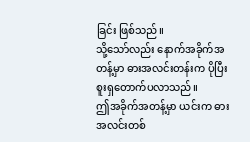ခြင်း ဖြစ်သည်။
သို့သော်လည်း နောက်အခိုက်အတန့်မှာ ဓားအလင်းတန်းက ပိုပြီးစူးရှတောက်ပလာသည်။
ဤအခိုက်အတန့်မှာ ယင်းက ဓားအလင်းတစ်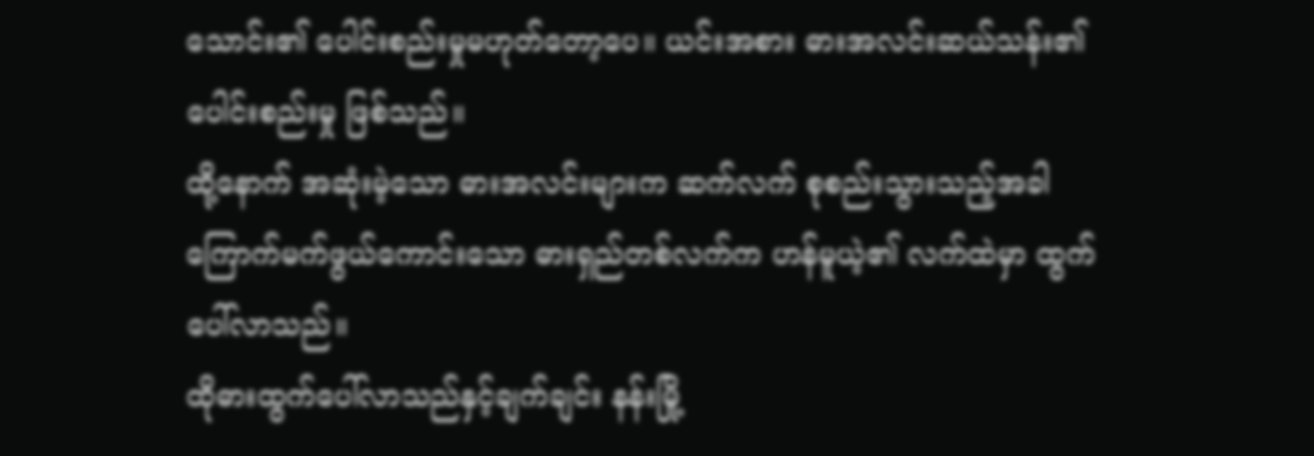သောင်း၏ ပေါင်းစည်းမှုမဟုတ်တော့ပေ။ ယင်းအစား ဓားအလင်းဆယ်သန်း၏ ပေါင်းစည်းမှု ဖြစ်သည်။
ထို့နောက် အဆုံးမဲ့သော ဓားအလင်းများက ဆက်လက် စုစည်းသွားသည့်အခါ ကြောက်မက်ဖွယ်ကောင်းသော ဓားရှည်တစ်လက်က ဟန်မူယဲ့၏ လက်ထဲမှာ ထွက်ပေါ်လာသည်။
ထိုဓားထွက်ပေါ်လာသည်နှင့်ချက်ချင်း နန်းမြို့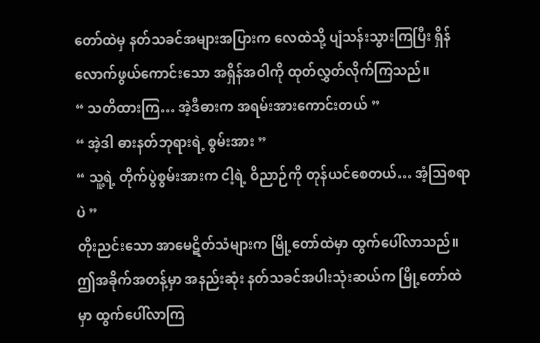တော်ထဲမှ နတ်သခင်အများအပြားက လေထဲသို့ ပျံသန်းသွားကြပြီး ရှိန်လောက်ဖွယ်ကောင်းသော အရှိန်အဝါကို ထုတ်လွှတ်လိုက်ကြသည်။
“ သတိထားကြ… အဲ့ဒီဓားက အရမ်းအားကောင်းတယ် ”
“ အဲ့ဒါ ဓားနတ်ဘုရားရဲ့ စွမ်းအား ”
“ သူ့ရဲ့ တိုက်ပွဲစွမ်းအားက ငါ့ရဲ့ ဝိညာဉ်ကို တုန်ယင်စေတယ်… အံ့ဩစရာပဲ ”
တိုးညင်းသော အာမေဋိတ်သံများက မြို့တော်ထဲမှာ ထွက်ပေါ်လာသည်။ ဤအခိုက်အတန့်မှာ အနည်းဆုံး နတ်သခင်အပါးသုံးဆယ်က မြို့တော်ထဲမှာ ထွက်ပေါ်လာကြ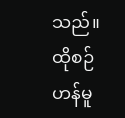သည်။
ထိုစဉ် ဟန်မူ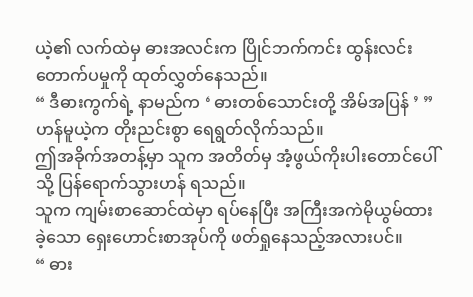ယဲ့၏ လက်ထဲမှ ဓားအလင်းက ပြိုင်ဘက်ကင်း ထွန်းလင်းတောက်ပမှုကို ထုတ်လွှတ်နေသည်။
“ ဒီဓားကွက်ရဲ့ နာမည်က ‘ ဓားတစ်သောင်းတို့ အိမ်အပြန် ’ ”
ဟန်မူယဲ့က တိုးညင်းစွာ ရေရွတ်လိုက်သည်။
ဤအခိုက်အတန့်မှာ သူက အတိတ်မှ အံ့ဖွယ်ကိုးပါးတောင်ပေါ်သို့ ပြန်ရောက်သွားဟန် ရသည်။
သူက ကျမ်းစာဆောင်ထဲမှာ ရပ်နေပြီး အကြီးအကဲမိုယွမ်ထားခဲ့သော ရှေးဟောင်းစာအုပ်ကို ဖတ်ရှုနေသည့်အလားပင်။
“ ဓား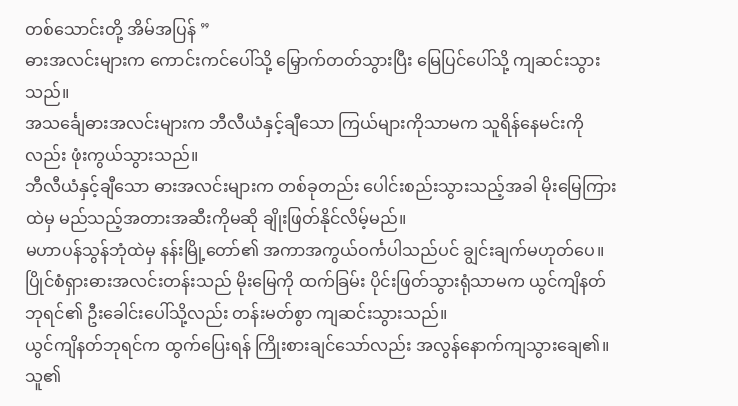တစ်သောင်းတို့ အိမ်အပြန် ”
ဓားအလင်းများက ကောင်းကင်ပေါ်သို့ မြှောက်တတ်သွားပြီး မြေပြင်ပေါ်သို့ ကျဆင်းသွားသည်။
အသင်္ချေဓားအလင်းများက ဘီလီယံနှင့်ချီသော ကြယ်များကိုသာမက သူရိန်နေမင်းကိုလည်း ဖုံးကွယ်သွားသည်။
ဘီလီယံနှင့်ချီသော ဓားအလင်းများက တစ်ခုတည်း ပေါင်းစည်းသွားသည့်အခါ မိုးမြေကြားထဲမှ မည်သည့်အတားအဆီးကိုမဆို ချိုးဖြတ်နိုင်လိမ့်မည်။
မဟာပန်သွန်ဘုံထဲမှ နန်းမြို့တော်၏ အကာအကွယ်ဝင်္ကပါသည်ပင် ချွင်းချက်မဟုတ်ပေ။
ပြိုင်စံရှားဓားအလင်းတန်းသည် မိုးမြေကို ထက်ခြမ်း ပိုင်းဖြတ်သွားရုံသာမက ယွင်ကျိနတ်ဘုရင်၏ ဦးခေါင်းပေါ်သို့လည်း တန်းမတ်စွာ ကျဆင်းသွားသည်။
ယွင်ကျိနတ်ဘုရင်က ထွက်ပြေးရန် ကြိုးစားချင်သော်လည်း အလွန်နောက်ကျသွားချေ၏။ သူ၏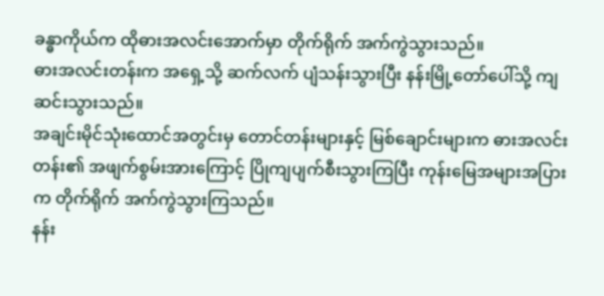ခန္ဓာကိုယ်က ထိုဓားအလင်းအောက်မှာ တိုက်ရိုက် အက်ကွဲသွားသည်။
ဓားအလင်းတန်းက အရှေ့သို့ ဆက်လက် ပျံသန်းသွားပြီး နန်းမြို့တော်ပေါ်သို့ ကျဆင်းသွားသည်။
အချင်းမိုင်သုံးထောင်အတွင်းမှ တောင်တန်းများနှင့် မြစ်ချောင်းများက ဓားအလင်းတန်း၏ အဖျက်စွမ်းအားကြောင့် ပြိုကျပျက်စီးသွားကြပြီး ကုန်းမြေအများအပြားက တိုက်ရိုက် အက်ကွဲသွားကြသည်။
နန်း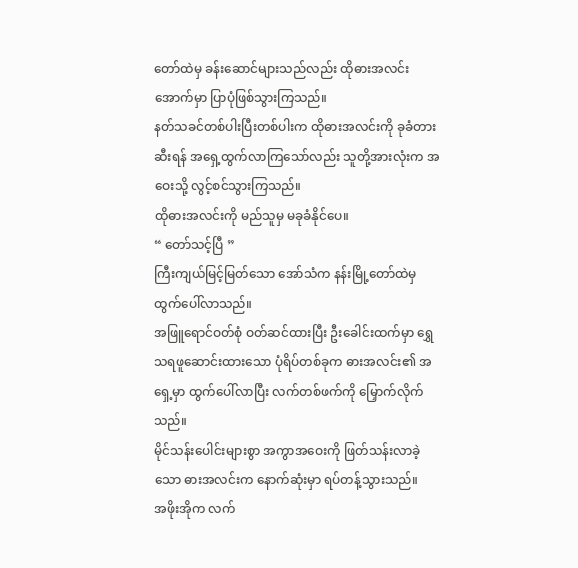တော်ထဲမှ ခန်းဆောင်များသည်လည်း ထိုဓားအလင်းအောက်မှာ ပြာပုံဖြစ်သွားကြသည်။
နတ်သခင်တစ်ပါးပြီးတစ်ပါးက ထိုဓားအလင်းကို ခုခံတားဆီးရန် အရှေ့ထွက်လာကြသော်လည်း သူတို့အားလုံးက အဝေးသို့ လွင့်စင်သွားကြသည်။
ထိုဓားအလင်းကို မည်သူမှ မခုခံနိုင်ပေ။
“ တော်သင့်ပြီ ”
ကြီးကျယ်မြင့်မြတ်သော အော်သံက နန်းမြို့တော်ထဲမှ ထွက်ပေါ်လာသည်။
အဖြူရောင်ဝတ်စုံ ဝတ်ဆင်ထားပြီး ဦးခေါင်းထက်မှာ ရွှေသရဖူဆောင်းထားသော ပုံရိပ်တစ်ခုက ဓားအလင်း၏ အရှေ့မှာ ထွက်ပေါ်လာပြီး လက်တစ်ဖက်ကို မြှောက်လိုက်သည်။
မိုင်သန်းပေါင်းများစွာ အကွာအဝေးကို ဖြတ်သန်းလာခဲ့သော ဓားအလင်းက နောက်ဆုံးမှာ ရပ်တန့်သွားသည်။
အဖိုးအိုက လက်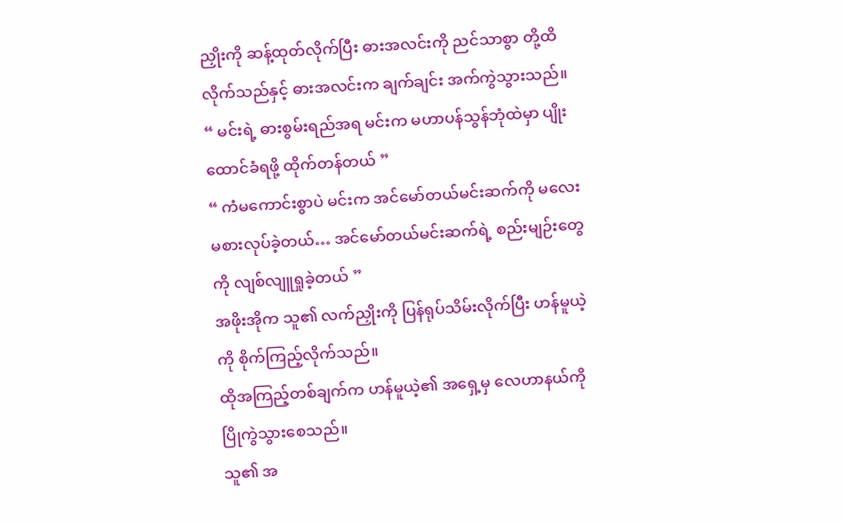ညှိုးကို ဆန့်ထုတ်လိုက်ပြီး ဓားအလင်းကို ညင်သာစွာ တို့ထိလိုက်သည်နှင့် ဓားအလင်းက ချက်ချင်း အက်ကွဲသွားသည်။
“ မင်းရဲ့ ဓားစွမ်းရည်အရ မင်းက မဟာပန်သွန်ဘုံထဲမှာ ပျိုးထောင်ခံရဖို့ ထိုက်တန်တယ် ”
“ ကံမကောင်းစွာပဲ မင်းက အင်မော်တယ်မင်းဆက်ကို မလေးမစားလုပ်ခဲ့တယ်… အင်မော်တယ်မင်းဆက်ရဲ့ စည်းမျဉ်းတွေကို လျစ်လျူရှုခဲ့တယ် ”
အဖိုးအိုက သူ၏ လက်ညှိုးကို ပြန်ရုပ်သိမ်းလိုက်ပြီး ဟန်မူယဲ့ကို စိုက်ကြည့်လိုက်သည်။
ထိုအကြည့်တစ်ချက်က ဟန်မူယဲ့၏ အရှေ့မှ လေဟာနယ်ကို ပြိုကွဲသွားစေသည်။
သူ၏ အ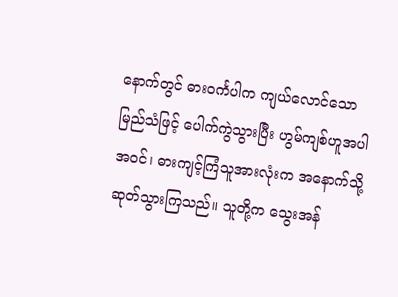နောက်တွင် ဓားဝင်္ကပါက ကျယ်လောင်သော မြည်သံဖြင့် ပေါက်ကွဲသွားပြီး ဟွမ်ကျစ်ဟူအပါအဝင်၊ ဓားကျင့်ကြံသူအားလုံးက အနောက်သို့ ဆုတ်သွားကြသည်။ သူတို့က သွေးအန်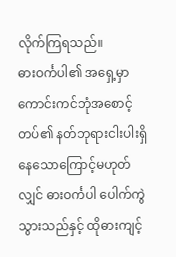လိုက်ကြရသည်။
ဓားဝင်္ကပါ၏ အရှေ့မှာ ကောင်းကင်ဘုံအစောင့်တပ်၏ နတ်ဘုရားငါးပါးရှိနေသောကြောင့်မဟုတ်လျှင် ဓားဝင်္ကပါ ပေါက်ကွဲသွားသည်နှင့် ထိုဓားကျင့်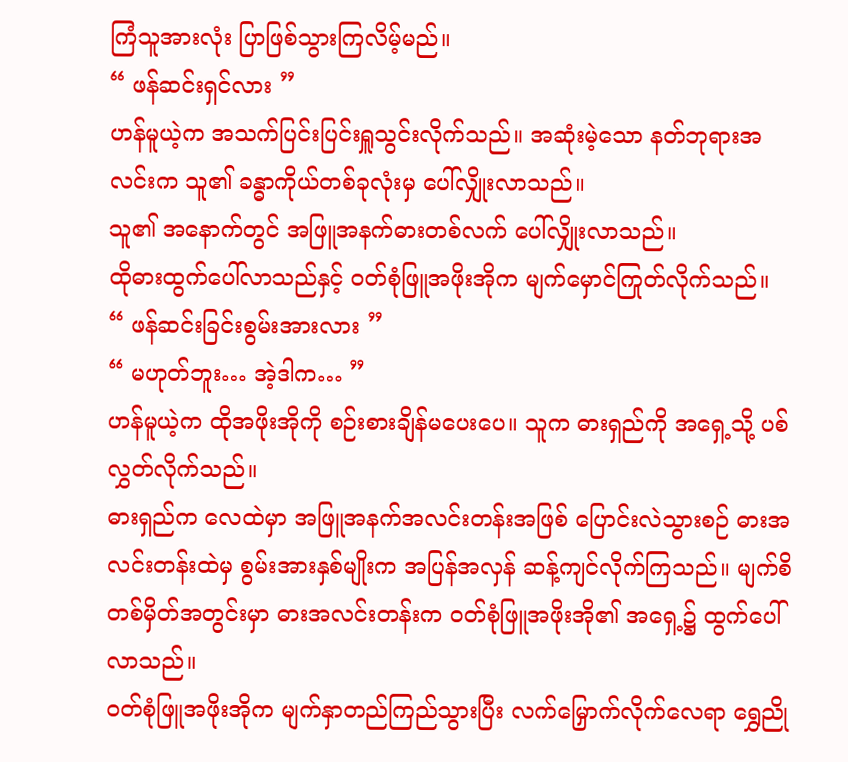ကြံသူအားလုံး ပြာဖြစ်သွားကြလိမ့်မည်။
“ ဖန်ဆင်းရှင်လား ”
ဟန်မူယဲ့က အသက်ပြင်းပြင်းရှူသွင်းလိုက်သည်။ အဆုံးမဲ့သော နတ်ဘုရားအလင်းက သူ၏ ခန္ဓာကိုယ်တစ်ခုလုံးမှ ပေါ်လျှိုးလာသည်။
သူ၏ အနောက်တွင် အဖြူအနက်ဓားတစ်လက် ပေါ်လျှိုးလာသည်။
ထိုဓားထွက်ပေါ်လာသည်နှင့် ဝတ်စုံဖြူအဖိုးအိုက မျက်မှောင်ကြုတ်လိုက်သည်။
“ ဖန်ဆင်းခြင်းစွမ်းအားလား ”
“ မဟုတ်ဘူး… အဲ့ဒါက… ”
ဟန်မူယဲ့က ထိုအဖိုးအိုကို စဉ်းစားချိန်မပေးပေ။ သူက ဓားရှည်ကို အရှေ့သို့ ပစ်လွှတ်လိုက်သည်။
ဓားရှည်က လေထဲမှာ အဖြူအနက်အလင်းတန်းအဖြစ် ပြောင်းလဲသွားစဉ် ဓားအလင်းတန်းထဲမှ စွမ်းအားနှစ်မျိုးက အပြန်အလှန် ဆန့်ကျင်လိုက်ကြသည်။ မျက်စိတစ်မှိတ်အတွင်းမှာ ဓားအလင်းတန်းက ဝတ်စုံဖြူအဖိုးအို၏ အရှေ့၌ ထွက်ပေါ်လာသည်။
ဝတ်စုံဖြူအဖိုးအိုက မျက်နှာတည်ကြည်သွားပြီး လက်မြှောက်လိုက်လေရာ ရွှေညို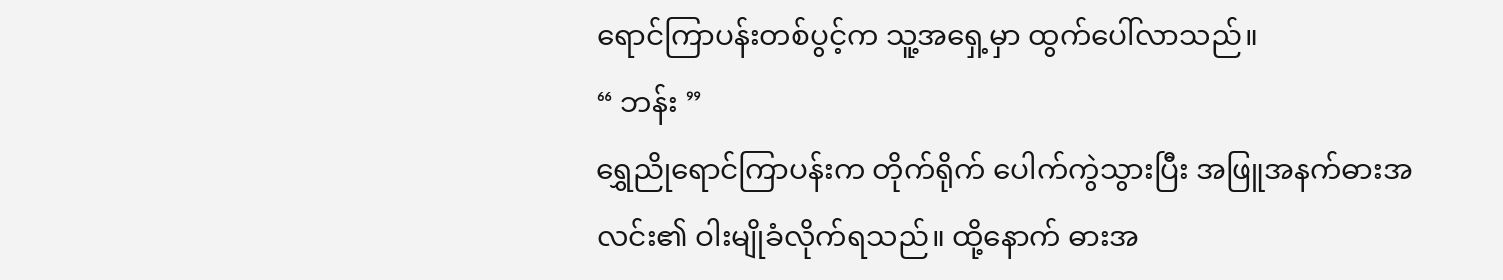ရောင်ကြာပန်းတစ်ပွင့်က သူ့အရှေ့မှာ ထွက်ပေါ်လာသည်။
“ ဘန်း ”
ရွှေညိုရောင်ကြာပန်းက တိုက်ရိုက် ပေါက်ကွဲသွားပြီး အဖြူအနက်ဓားအလင်း၏ ဝါးမျိုခံလိုက်ရသည်။ ထို့နောက် ဓားအ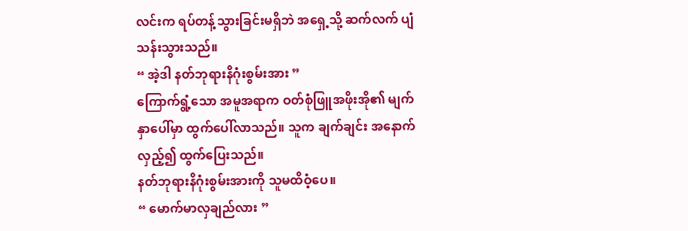လင်းက ရပ်တန့်သွားခြင်းမရှိဘဲ အရှေ့သို့ ဆက်လက် ပျံသန်းသွားသည်။
“ အဲ့ဒါ နတ်ဘုရားနိဂုံးစွမ်းအား ”
ကြောက်ရွံ့သော အမူအရာက ဝတ်စုံဖြူအဖိုးအို၏ မျက်နှာပေါ်မှာ ထွက်ပေါ်လာသည်။ သူက ချက်ချင်း အနောက်လှည့်၍ ထွက်ပြေးသည်။
နတ်ဘုရားနိဂုံးစွမ်းအားကို သူမထိဝံ့ပေ။
“ မောက်မာလှချည်လား ”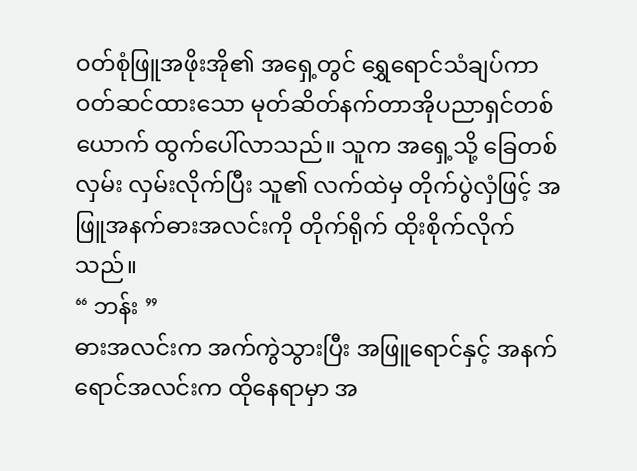ဝတ်စုံဖြူအဖိုးအို၏ အရှေ့တွင် ရွှေရောင်သံချပ်ကာဝတ်ဆင်ထားသော မုတ်ဆိတ်နက်တာအိုပညာရှင်တစ်ယောက် ထွက်ပေါ်လာသည်။ သူက အရှေ့သို့ ခြေတစ်လှမ်း လှမ်းလိုက်ပြီး သူ၏ လက်ထဲမှ တိုက်ပွဲလှံဖြင့် အဖြူအနက်ဓားအလင်းကို တိုက်ရိုက် ထိုးစိုက်လိုက်သည်။
“ ဘန်း ”
ဓားအလင်းက အက်ကွဲသွားပြီး အဖြူရောင်နှင့် အနက်ရောင်အလင်းက ထိုနေရာမှာ အ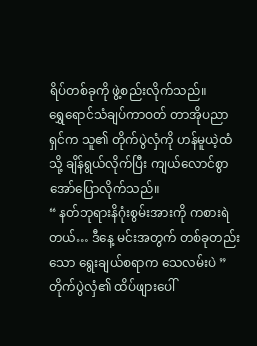ရိပ်တစ်ခုကို ဖွဲ့စည်းလိုက်သည်။
ရွှေရောင်သံချပ်ကာဝတ် တာအိုပညာရှင်က သူ၏ တိုက်ပွဲလှံကို ဟန်မူယဲ့ထံသို့ ချိန်ရွယ်လိုက်ပြီး ကျယ်လောင်စွာ အော်ပြောလိုက်သည်။
“ နတ်ဘုရားနိဂုံးစွမ်းအားကို ကစားရဲတယ်… ဒီနေ့ မင်းအတွက် တစ်ခုတည်းသော ရွေးချယ်စရာက သေလမ်းပဲ ”
တိုက်ပွဲလှံ၏ ထိပ်ဖျားပေါ်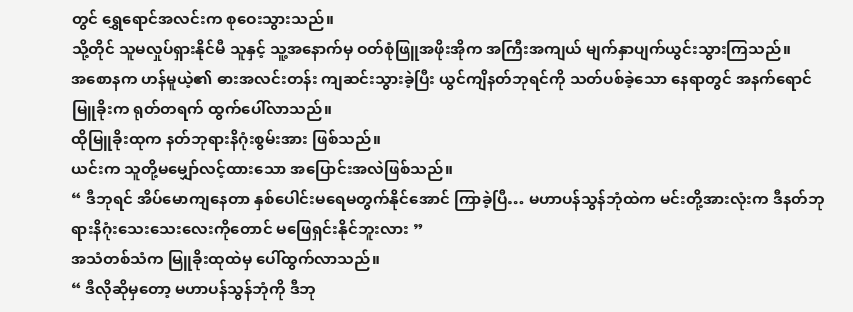တွင် ရွှေရောင်အလင်းက စုဝေးသွားသည်။
သို့တိုင် သူမလှုပ်ရှားနိုင်မီ သူနှင့် သူ့အနောက်မှ ဝတ်စုံဖြူအဖိုးအိုက အကြီးအကျယ် မျက်နှာပျက်ယွင်းသွားကြသည်။
အစောနက ဟန်မူယဲ့၏ ဓားအလင်းတန်း ကျဆင်းသွားခဲ့ပြီး ယွင်ကျိနတ်ဘုရင်ကို သတ်ပစ်ခဲ့သော နေရာတွင် အနက်ရောင်မြူခိုးက ရုတ်တရက် ထွက်ပေါ်လာသည်။
ထိုမြူခိုးထုက နတ်ဘုရားနိဂုံးစွမ်းအား ဖြစ်သည်။
ယင်းက သူတို့မမျှော်လင့်ထားသော အပြောင်းအလဲဖြစ်သည်။
“ ဒီဘုရင် အိပ်မောကျနေတာ နှစ်ပေါင်းမရေမတွက်နိုင်အောင် ကြာခဲ့ပြီ… မဟာပန်သွန်ဘုံထဲက မင်းတို့အားလုံးက ဒီနတ်ဘုရားနိဂုံးသေးသေးလေးကိုတောင် မဖြေရှင်းနိုင်ဘူးလား ”
အသံတစ်သံက မြူခိုးထုထဲမှ ပေါ်ထွက်လာသည်။
“ ဒီလိုဆိုမှတော့ မဟာပန်သွန်ဘုံကို ဒီဘု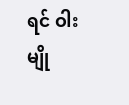ရင် ဝါးမျို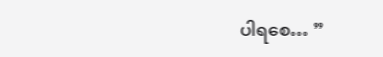ပါရစေ… ”